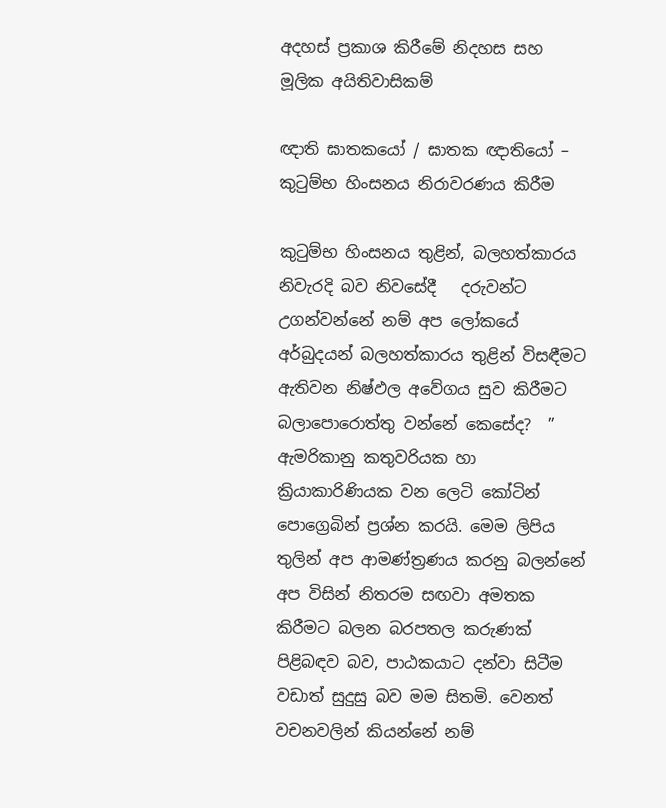අදහස් ප්‍රකාශ කිරීමේ නිදහස සහ මූලික අයිතිවාසිකම්

ඥාති ඝාතකයෝ / ඝාතක ඥාතියෝ – කුටුම්භ හිංසනය නිරාවරණය කිරීම

කුටුම්භ හිංසනය තුළින්, බලහත්කාරය නිවැරදි බව නිවසේදී   දරුවන්ට උගන්වන්නේ නම් අප ලෝකයේ අර්බුදයන් බලහත්කාරය තුළින් විසඳීමට ඇතිවන නිෂ්ඵල අවේගය සුව කිරීමට බලාපොරොත්තු වන්නේ කෙසේද?  ” ඇමරිකානු කතුවරියක හා ක්‍රියාකාරිණියක වන ලෙටි කෝටින් පොග්‍රෙබින් ප්‍රශ්න කරයි. මෙම ලිපිය තුලින් අප ආමණ්ත්‍රණය කරනු බලන්නේ අප විසින් නිතරම සඟවා අමතක කිරීමට බලන බරපතල කරුණක් පිළිබඳව බව, පාඨකයාට දන්වා සිටීම වඩාත් සුදුසු බව මම සිතමි. වෙනත් වචනවලින් කියන්නේ නම්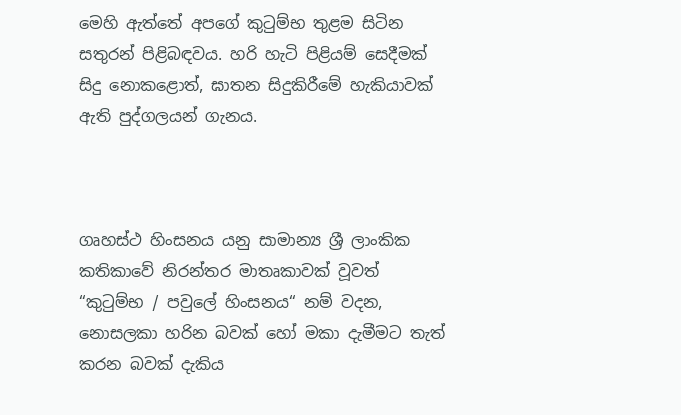මෙහි ඇත්තේ අපගේ කුටුම්භ තුළම සිටින සතුරන් පිළිබඳවය. හරි හැටි පිළියම් සෙදීමක් සිදු නොකළොත්, ඝාතන සිදුකිරීමේ හැකියාවක් ඇති පුද්ගලයන් ගැනය.



ගෘහස්ථ හිංසනය යනු සාමාන්‍ය ශ්‍රී ලාංකික කතිකාවේ නිරන්තර මාතෘකාවක් වූවත් “කුටුම්භ / පවුලේ හිංසනය“ නම් වදන, නොසලකා හරින බවක් හෝ මකා දැමීමට තැත් කරන බවක් දැකිය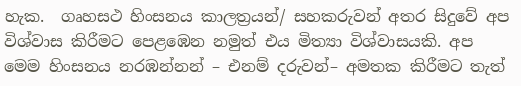හැක.  ගෘහසථ හිංසනය කාලත්‍රයන්/ සහකරුවන් අතර සිදුවේ අප විශ්වාස කිරීමට පෙළඹෙන නමුත් එය මිත්‍යා විශ්වාසයකි. අප මෙම හිංසනය නරඹන්නන් – එනම් දරුවන්– අමතක කිරීමට තැත්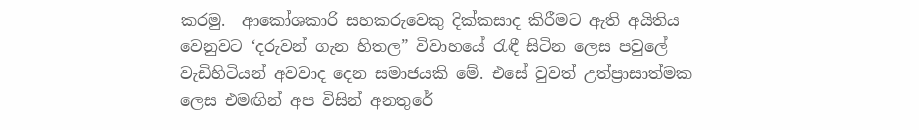කරමු.  ආකෝශකාරි සහකරුවෙකු දික්කසාද කිරීමට ඇති අයිතිය වෙනුවට ‘දරුවන් ගැන හිතල” විවාහයේ රැඳී සිටින ලෙස පවුලේ වැඩිහිටියන් අවවාද දෙන සමාජයකි මේ. එසේ වුවත් උත්ප්‍රාසාත්මක ලෙස එමඟින් අප විසින් අනතුරේ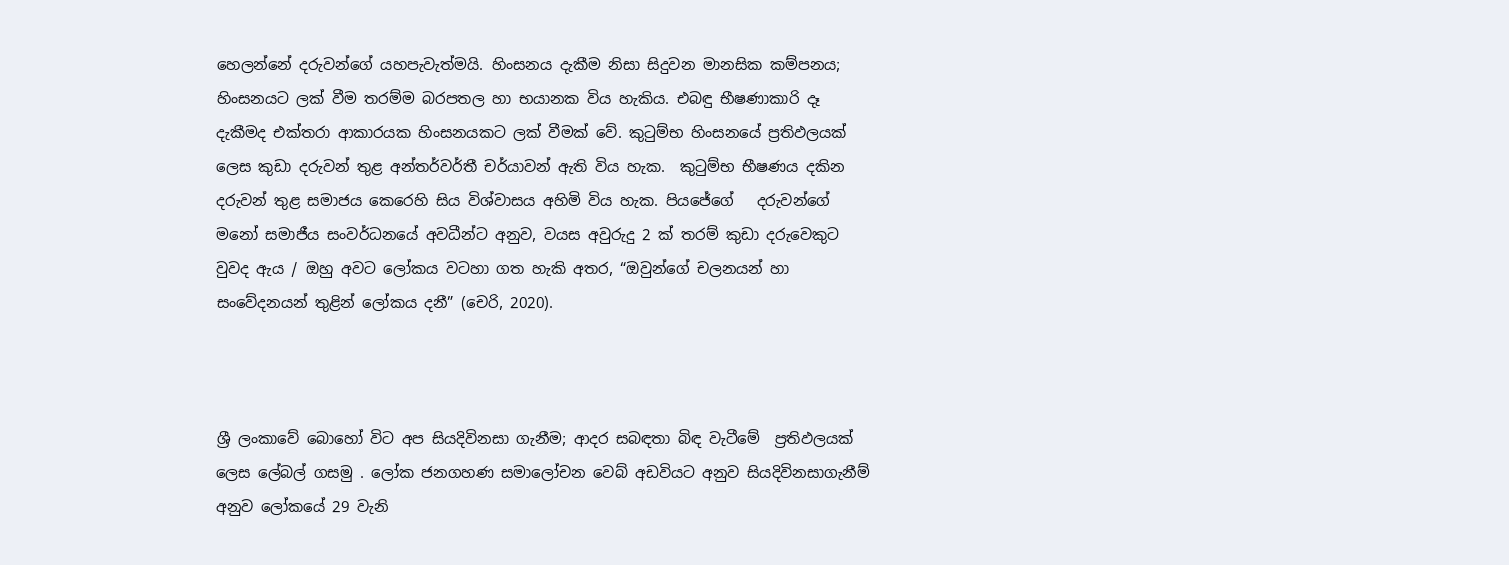හෙලන්නේ දරුවන්ගේ යහපැවැත්මයි. හිංසනය දැකීම නිසා සිදුවන මානසික කම්පනය; හිංසනයට ලක් වීම තරම්ම බරපතල හා භයානක විය හැකිය. එබඳු භීෂණාකාරි දෑ දැකීමද එක්තරා ආකාරයක හිංසනයකට ලක් වීමක් වේ. කුටුම්භ හිංසනයේ ප්‍රතිඵලයක් ලෙස කුඩා දරුවන් තුළ අන්තර්වර්තී චර්යාවන් ඇති විය හැක.  කුටුම්භ භීෂණය දකින දරුවන් තුළ සමාජය කෙරෙහි සිය විශ්වාසය අහිමි විය හැක. පියජේගේ   දරුවන්ගේ මනෝ සමාජීය සංවර්ධනයේ අවධීන්ට අනුව, වයස අවුරුදු 2 ක් තරම් කුඩා දරුවෙකුට වුවද ඇය / ඔහු අවට ලෝකය වටහා ගත හැකි අතර, “ඔවුන්ගේ චලනයන් හා සංවේදනයන් තුළින් ලෝකය දනී” (චෙරි, 2020).



ශ්‍රී ලංකාවේ බොහෝ විට අප සියදිවිනසා ගැනීම; ආදර සබඳතා බිඳ වැටීමේ  ප්‍රතිඵලයක් ලෙස ලේබල් ගසමු . ලෝක ජනගහණ සමාලෝචන වෙබ් අඩවියට අනුව සියදිවිනසාගැනීම් අනුව ලෝකයේ 29 වැනි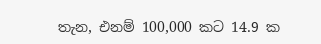තැන, එනම් 100,000 කට 14.9 ක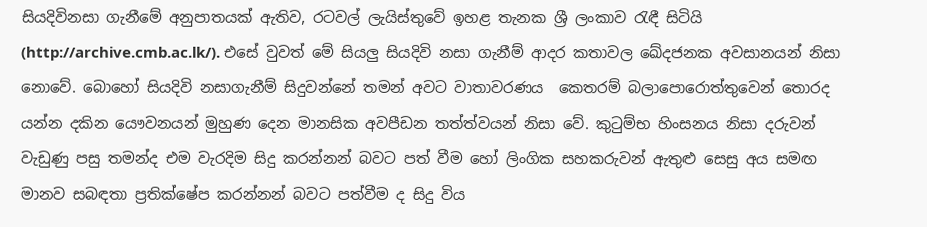සියදිවිනසා ගැනීමේ අනුපාතයක් ඇතිව, රටවල් ලැයිස්තුවේ ඉහළ තැනක ශ්‍රී ලංකාව රැඳී සිටියි (http://archive.cmb.ac.lk/). එසේ වුවත් මේ සියලු සියදිවි නසා ගැනීම් ආදර කතාවල ඛේදජනක අවසානයන් නිසා නොවේ. බොහෝ සියදිවි නසාගැනීම් සිදුවන්නේ තමන් අවට වාතාවරණය  කෙතරම් බලාපොරොත්තුවෙන් තොරද යන්න දකින යෞවනයන් මුහුණ දෙන මානසික අවපීඩන තත්ත්වයන් නිසා වේ. කුටුම්භ හිංසනය නිසා දරුවන් වැඩුණු පසු තමන්ද එම වැරදිම සිදු කරන්නන් බවට පත් වීම හෝ ලිංගික සහකරුවන් ඇතුළු සෙසු අය සමඟ  මානව සබඳතා ප්‍රතික්ෂේප කරන්නන් බවට පත්වීම ද සිදු විය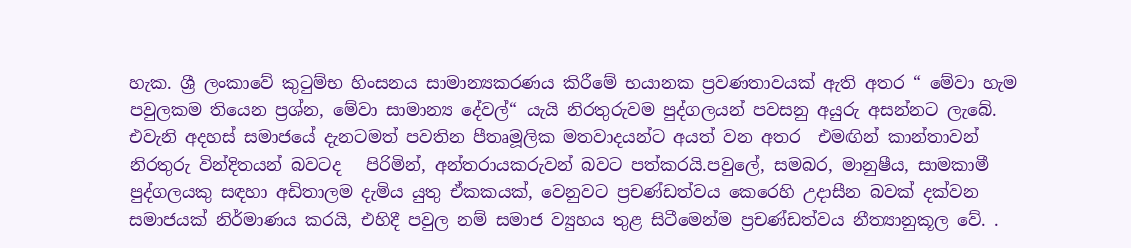හැක. ශ්‍රී ලංකාවේ කුටුම්භ හිංසනය සාමාන්‍යකරණය කිරීමේ භයානක ප්‍රවණතාවයක් ඇති අතර “ මේවා හැම පවුලකම තියෙන ප්‍රශ්න, මේවා සාමාන්‍ය දේවල්“ යැයි නිරතුරුවම පුද්ගලයන් පවසනු අයුරු අසන්නට ලැබේ. එවැනි අදහස් සමාජයේ දැනටමත් පවතින පීතෘමූලික මතවාදයන්ට අයත් වන අතර  එමඟින් කාන්තාවන් නිරතුරු වින්දිතයන් බවටද   පිරිමින්, අන්තරායකරුවන් බවට පත්කරයි.පවුලේ, සමබර, මානුෂීය, සාමකාමී පුද්ගලයකු සඳහා අඩිතාලම දැමිය යුතු ඒකකයක්, වෙනුවට ප්‍රචණ්ඩත්වය කෙරෙහි උදාසීන බවක් දක්වන සමාජයක් නිර්මාණය කරයි, එහිදී පවුල නම් සමාජ ව්‍යුහය තුළ සිටීමෙන්ම ප්‍රචණ්ඩත්වය නීත්‍යානුකූල වේ. .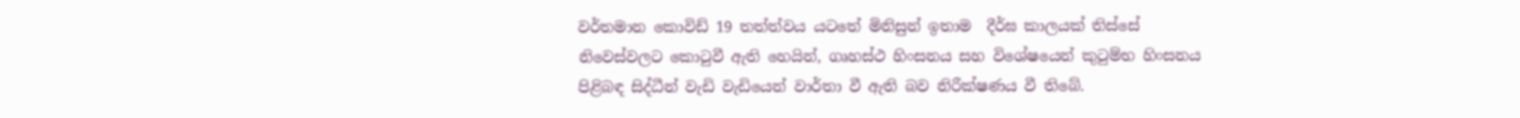වර්තමාන කොවිඩ් 19 තත්ත්වය යටතේ මිනිසුන් ඉතාම  දීර්ඝ කාලයක් තිස්සේ නිවෙස්වලට කොටුවී ඇති හෙයින්, ගෘහස්ථ හිංසනය සහ විශේෂයෙන් කුටුම්භ හිංසනය පිළිබඳ සිද්ධීන් වැඩි වැඩියෙන් වාර්තා වී ඇති බව නිරීක්ෂණය වී තිබේ.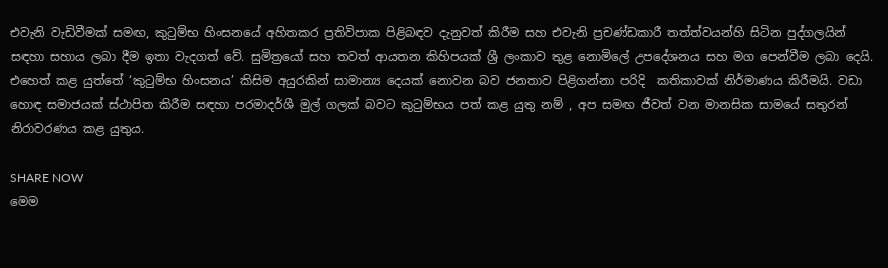එවැනි වැඩිවීමක් සමඟ, කුටුම්භ හිංසනයේ අහිතකර ප්‍රතිවිපාක පිළිබඳව දැනුවත් කිරීම සහ එවැනි ප්‍රචණ්ඩකාරී තත්ත්වයන්හි සිටින පුද්ගලයින් සඳහා සහාය ලබා දීම ඉතා වැදගත් වේ. සුමිත්‍රයෝ සහ තවත් ආයතන කිහිපයක් ශ්‍රී ලංකාව තුළ නොමිලේ උපදේශනය සහ මග පෙන්වීම ලබා දෙයි. එහෙත් කළ යුත්තේ ‘කුටුම්භ හිංසනය’ කිසිම අයුරකින් සාමාන්‍ය දෙයක් නොවන බව ජනතාව පිළිගන්නා පරිදි  කතිකාවක් නිර්මාණය කිරීමයි. වඩා හොඳ සමාජයක් ස්ථාපිත කිරීම සඳහා පරමාදර්ශී මුල් ගලක් බවට කුටුම්භය පත් කළ යුතු නම් , අප සමඟ ජීවත් වන මානසික සාමයේ සතුරන් නිරාවරණය කළ යුතුය.

SHARE NOW
මෙම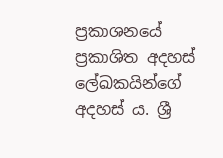ප්‍රකාශනයේ ප්‍රකාශිත අදහස් ලේඛකයින්ගේ අදහස් ය. ශ්‍රී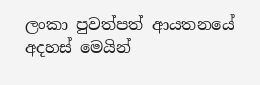ලංකා පුවත්පත් ආයතනයේ අදහස් මෙයින්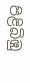පිළිබිඹු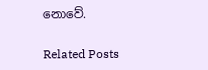නොවේ.

Related Posts